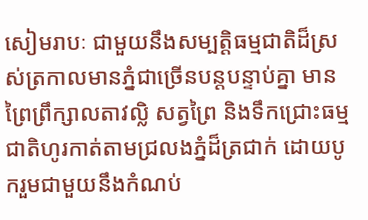សៀមរាបៈ ជាមួយនឹងសម្បត្តិធម្មជាតិដ៏ស្រស់ត្រកាលមានភ្នំជាច្រើនបន្តបន្ទាប់គ្នា មានព្រៃព្រឹក្សាលតាវល្លិ សត្វព្រៃ និងទឹកជ្រោះធម្មជាតិហូរកាត់តាមជ្រលងភ្នំដ៏ត្រជាក់ ដោយបូករួមជាមួយនឹងកំណប់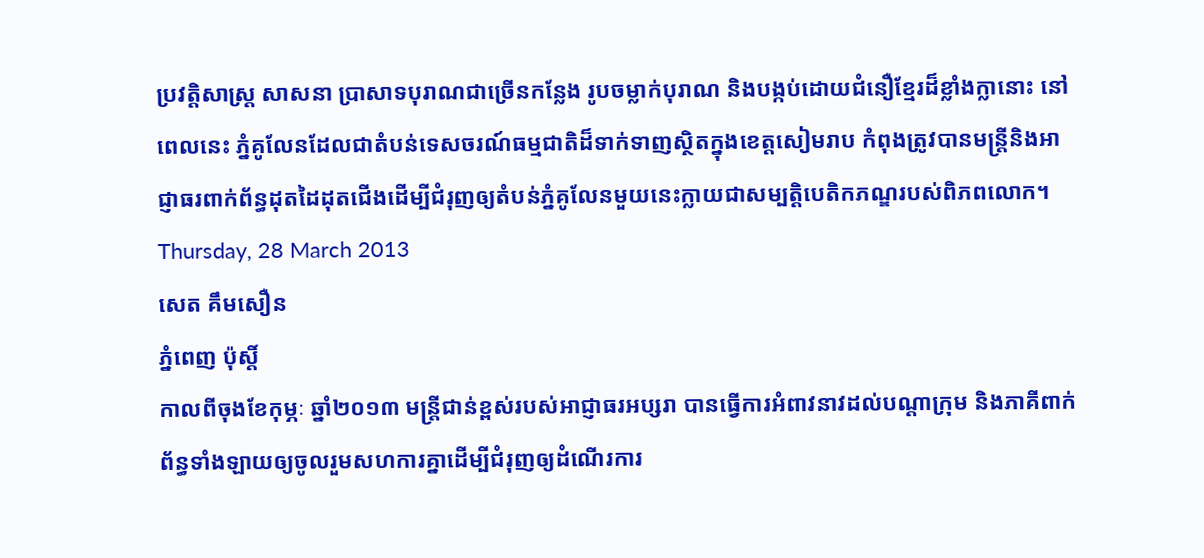ប្រវត្តិសាស្ត្រ សាសនា ប្រាសាទបុរាណជាច្រើនកន្លែង រូបចម្លាក់បុរាណ និងបង្កប់ដោយជំនឿខ្មែរដ៏ខ្លាំងក្លានោះ នៅពេលនេះ ភ្នំគូលែនដែលជាតំបន់ទេសចរណ៍ធម្មជាតិដ៏ទាក់ទាញស្ថិតក្នុងខេត្តសៀមរាប កំពុងត្រូវបានមន្ត្រីនិងអាជ្ញាធរពាក់ព័ន្ធដុតដៃដុតជើងដើម្បីជំរុញឲ្យតំបន់ភ្នំគូលែនមួយនេះក្លាយជាសម្បត្តិបេតិកភណ្ឌរបស់ពិភពលោក។
Thursday, 28 March 2013
សេត គឹមសឿន
ភ្នំពេញ ប៉ុស្តិ៍
កាលពីចុងខែកុម្ភៈ ឆ្នាំ២០១៣ មន្រ្តីជាន់ខ្ពស់របស់អាជ្ញាធរអប្សរា បានធ្វើការអំពាវនាវដល់បណ្តាក្រុម និងភាគីពាក់ព័ន្ធទាំងឡាយឲ្យចូលរួមសហការគ្នាដើម្បីជំរុញឲ្យដំណើរការ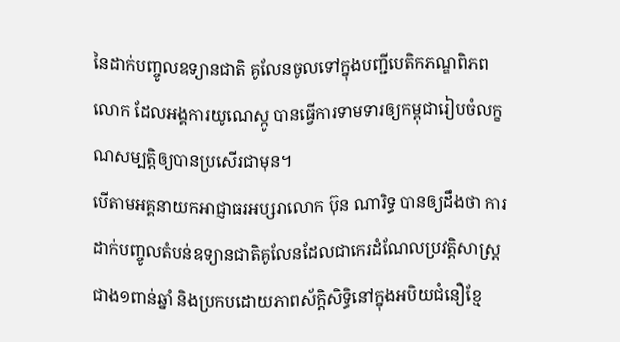នៃដាក់បញ្ចូលឧទ្យានជាតិ គូលែនចូលទៅក្នុងបញ្ជីបេតិកភណ្ឌពិភពលោក ដែលអង្គការយូណេស្កូ បានធ្វើការទាមទារឲ្យកម្ពុជារៀបចំលក្ខណសម្បត្តិឲ្យបានប្រសើរជាមុន។
បើតាមអគ្គនាយកអាជ្ញាធរអប្សរាលោក ប៊ុន ណារិទ្ធ បានឲ្យដឹងថា ការដាក់បញ្ចូលតំបន់ឧទ្យានជាតិគូលែនដែលជាកេរដំណែលប្រវត្តិសាស្រ្ត ជាង១ពាន់ឆ្នាំ និងប្រកបដោយភាពស័ក្តិសិទិ្ធនៅក្នុងអបិយជំនឿខ្មែ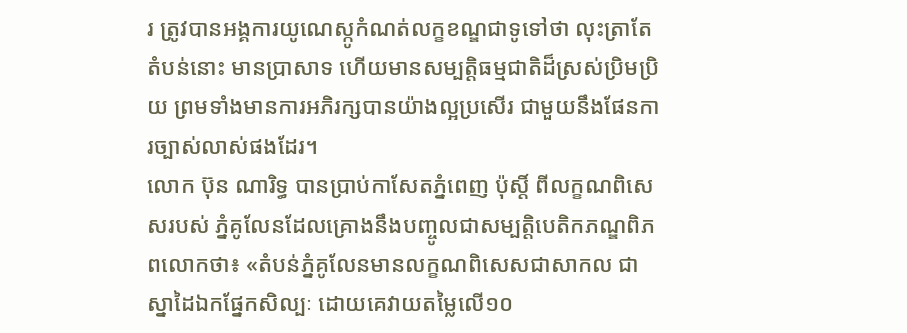រ ត្រូវបានអង្គការយូណេស្កូកំណត់លក្ខខណ្ឌជាទូទៅថា លុះត្រាតែតំបន់នោះ មានប្រាសាទ ហើយមានសម្បត្តិធម្មជាតិដ៏ស្រស់ប្រិមប្រិយ ព្រមទាំងមានការអភិរក្សបានយ៉ាងល្អប្រសើរ ជាមួយនឹងផែនការច្បាស់លាស់ផងដែរ។
លោក ប៊ុន ណារិទ្ធ បានប្រាប់កាសែតភ្នំពេញ ប៉ុស្តិ៍ ពីលក្ខណពិសេសរបស់ ភ្នំគូលែនដែលគ្រោងនឹងបញ្ចូលជាសម្បត្តិបេតិកភណ្ឌពិភពលោកថា៖ «តំបន់ភ្នំគូលែនមានលក្ខណពិសេសជាសាកល ជាស្នាដៃឯកផ្នែកសិល្បៈ ដោយគេវាយតម្លៃលើ១០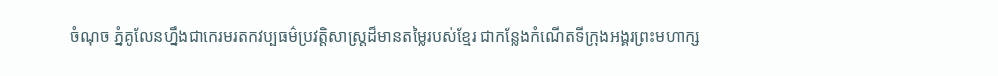ចំណុច ភ្នំគូលែនហ្នឹងជាកេរមរតកវប្បធម៌ប្រវត្តិសាស្ត្រដ៏មានតម្លៃរបស់ខ្មែរ ជាកន្លែងកំណើតទីក្រុងអង្គរព្រះមហាក្ស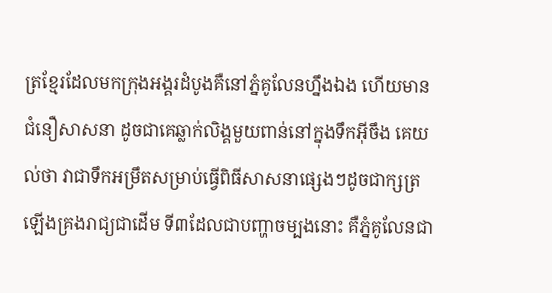ត្រខ្មែរដែលមកក្រុងអង្គរដំបូងគឺនៅភ្នំគូលែនហ្នឹងឯង ហើយមានជំនឿសាសនា ដូចជាគេឆ្លាក់លិង្គមួយពាន់នៅក្នុងទឹកអ៊ីចឹង គេយល់ថា វាជាទឹកអម្រឹតសម្រាប់ធ្វើពិធីសាសនាផ្សេងៗដូចជាក្សត្រឡើងគ្រងរាជ្យជាដើម ទី៣ដែលជាបញ្ហាចម្បងនោះ គឺភ្នំគូលែនជា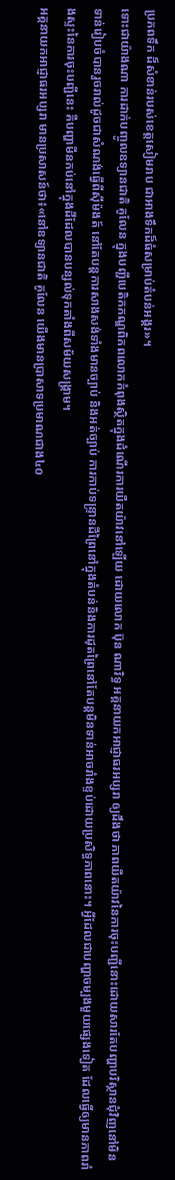ប្រភពទឹក ដ៏សំខាន់របស់ខេត្តសៀមរាប ជាអាងទឹកដ៏ធំសម្រាប់តំបន់អង្គរ»។
ទោះជាយ៉ាងណា ការដាក់បញ្ចូលឧទ្យានជាតិ គូលែន ក្នុងបញ្ជីបេតិកភណ្ឌពិភពលោកកំពុងស្ថិតក្នុងដំណើរការយឺតយ៉ាវនៅឡើយ ដោយលោក ប៊ុន ណារិទ្ធ អគ្គនាយកអាជ្ញាធរអប្សរា ឲ្យដឹងថា ភាពយឺតយ៉ាវនៃការចុះបញ្ជីនោះដោយសារតែបញ្ហាបរិស្ថានជុំវិញនៅមិនទាន់រៀបចំបានរួចរាល់ដូចជាសំណង់ធ្វើពីស៊ីម៉ងត៍ នៅតែបន្តការសាងសង់ទាំងមានច្បាប់ និងអត់ច្បាប់ ការកាប់ទន្ទ្រានដីព្រៃនៅក្នុងតំបន់និងការដុតព្រៃនៅតែបន្តមិនទាន់អាចរាំងខ្ទប់ដោយប្រសិទ្ធភាពនោះ។ អ្វីដែលជាបញ្ហាចម្បងមួយផ្សេងទៀត ដែលធ្វើឲ្យមានភាពរាំងស្ទះនៃការចុះបញ្ជីនេះ គឺបញ្ហាមីនកប់នៅក្នុងដីដែលបានបន្សល់ទុកតាំងពីសម័យសង្គ្រាម។
អគ្គនាយកអាជ្ញាធរអប្សរា មានប្រសាសន៍ថា៖«នៅឧទ្យានជាតិ គូលែន យើងមានប្រាសាទប្រមាណជាង៤០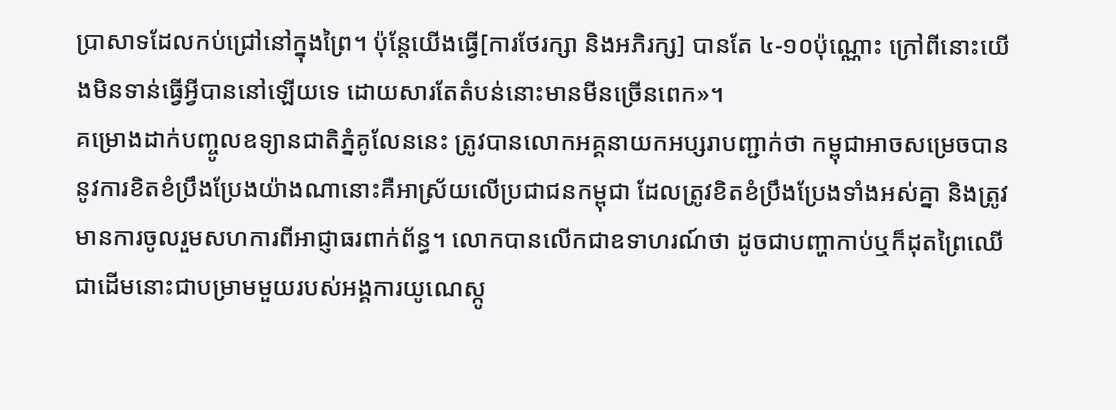ប្រាសាទដែលកប់ជ្រៅនៅក្នុងព្រៃ។ ប៉ុន្តែយើងធ្វើ[ការថែរក្សា និងអភិរក្ស] បានតែ ៤-១០ប៉ុណ្ណោះ ក្រៅពីនោះយើងមិនទាន់ធ្វើអ្វីបាននៅឡើយទេ ដោយសារតែតំបន់នោះមានមីនច្រើនពេក»។
គម្រោងដាក់បញ្ចូលឧទ្យានជាតិភ្នំគូលែននេះ ត្រូវបានលោកអគ្គនាយកអប្សរាបញ្ជាក់ថា កម្ពុជាអាចសម្រេចបាននូវការខិតខំប្រឹងប្រែងយ៉ាងណានោះគឺអាស្រ័យលើប្រជាជនកម្ពុជា ដែលត្រូវខិតខំប្រឹងប្រែងទាំងអស់គ្នា និងត្រូវមានការចូលរួមសហការពីអាជ្ញាធរពាក់ព័ន្ធ។ លោកបានលើកជាឧទាហរណ៍ថា ដូចជាបញ្ហាកាប់ឬក៏ដុតព្រៃឈើជាដើមនោះជាបម្រាមមួយរបស់អង្គការយូណេស្កូ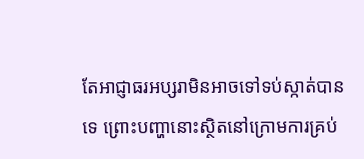តែអាជ្ញាធរអប្សរាមិនអាចទៅទប់ស្កាត់បានទេ ព្រោះបញ្ហានោះស្ថិតនៅក្រោមការគ្រប់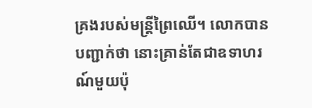គ្រងរបស់មន្ត្រីព្រៃឈើ។ លោកបានបញ្ជាក់ថា នោះគ្រាន់តែជាឧទាហរណ៍មួយប៉ុ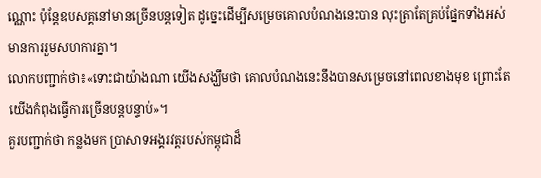ណ្ណោះ ប៉ុន្តែឧបសគ្គនៅមានច្រើនបន្តទៀត ដូច្នេះដើម្បីសម្រេចគោលបំណងនេះបាន លុះត្រាតែគ្រប់ផ្នែកទាំងអស់មានការរួមសហការគ្នា។
លោកបញ្ជាក់ថា៖«ទោះជាយ៉ាងណា យើងសង្ឃឹមថា គោលបំណងនេះនឹងបានសម្រេចនៅពេលខាងមុខ ព្រោះតែយើងកំពុងធ្វើការច្រើនបន្តបន្ទាប់»។
គួរបញ្ជាក់ថា កន្លងមក ប្រាសាទអង្គរវត្តរបស់កម្ពុជាដ៏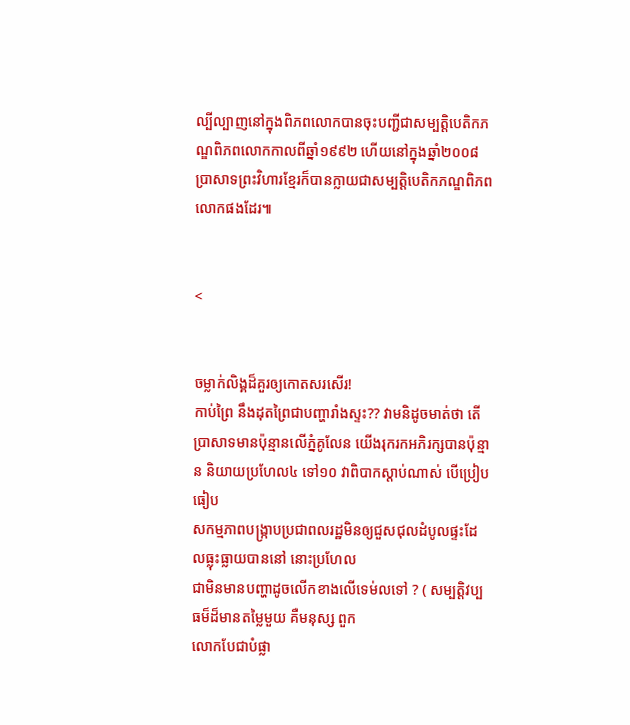ល្បីល្បាញនៅក្នុងពិភពលោកបានចុះបញ្ជីជាសម្បត្តិបេតិកភណ្ឌពិភពលោកកាលពីឆ្នាំ១៩៩២ ហើយនៅក្នុងឆ្នាំ២០០៨ ប្រាសាទព្រះវិហារខ្មែរក៏បានក្លាយជាសម្បត្តិបេតិកភណ្ឌពិភពលោកផងដែរ៕


<


ចម្លាក់លិង្គដ៏គួរឲ្យកោតសរសើរ!
កាប់ព្រៃ នឹងដុតព្រៃជាបញ្ហារាំងស្ទះ?? វាមនិដូចមាត់ថា តើប្រាសាទមានប៉ុន្មានលើភ្នំគូលែន យើងរុករកអភិរក្សបានប៉ុន្មាន និយាយប្រហែល៤ ទៅ១០ វាពិបាកស្តាប់ណាស់ បើប្រៀបធៀប
សកម្មភាពបង្រ្កាបប្រជាពលរដ្ឋមិនឲ្យជួសជុលដំបូលផ្ទះដែលធ្លុះធ្លាយបាននៅ នោះប្រហែល
ជាមិនមានបញ្ហាដូចលើកខាងលើទេម់លទៅ ? ( សម្បត្តិវប្បធម៏ដ៏មានតម្លៃមួយ គឺមនុស្ស ពួក
លោកបែជាបំផ្លា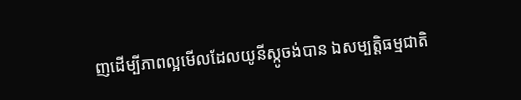ញដើម្បីភាពល្អមើលដែលយូនីស្កូចង់បាន ឯសម្បត្តិធម្មជាតិ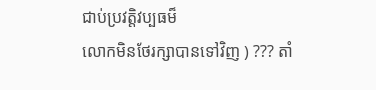ជាប់ប្រវត្តិវប្បធម៏
លោកមិនថែរក្សាបានទៅវិញ ) ??? តាំ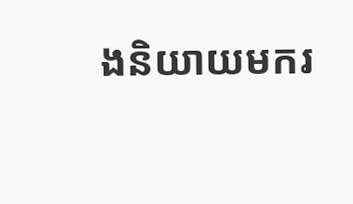ងនិយាយមករ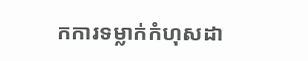កការទម្លាក់កំហុសដា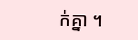ក់គ្នា ។